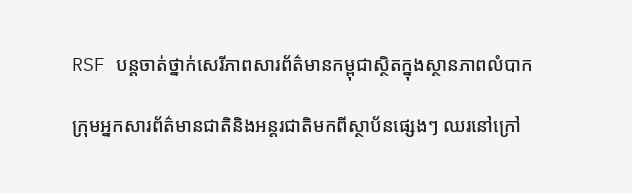RSF បន្តចាត់ថ្នាក់សេរីភាពសារព័ត៌មានកម្ពុជាស្ថិតក្នុងស្ថានភាពលំបាក

ក្រុមអ្នកសារព័ត៌មានជាតិនិងអន្តរជាតិមកពីស្ថាប័នផ្សេងៗ ឈរនៅក្រៅ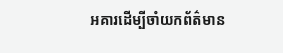អគារដើម្បីចាំយកព័ត៌មាន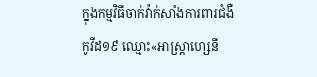ក្នុងកម្មវិធីចាក់វ៉ាក់សាំងការពារជំងឺកូវីដ១៩ ឈ្មោះ«អាស្ត្រាហ្សេនី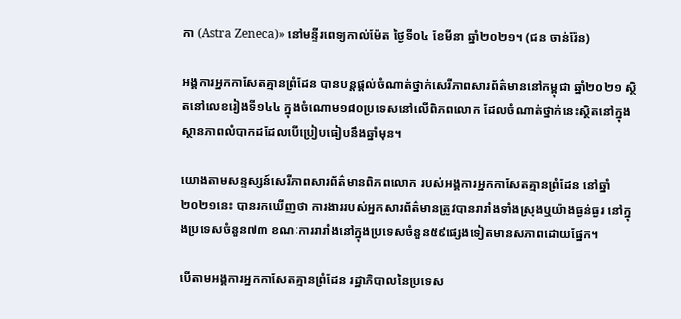កា (Astra Zeneca)» នៅមន្ទីរពេទ្យកាល់ម៉ែត ថ្ងៃទី០៤ ខែមីនា ឆ្នាំ២០២១។ (ជន ចាន់រ៉ែន)

អង្គការអ្នកកាសែតគ្មានព្រំដែន បានបន្តផ្តល់ចំណាត់ថ្នាក់សេរីភាពសារព័ត៌មាននៅកម្ពុជា ឆ្នាំ២០២១ ស្ថិតនៅលេខរៀងទី១៤៤ ក្នុងចំណោម១៨០ប្រទេសនៅលើពិភពលោក ដែលចំណាត់ថ្នាក់នេះស្ថិតនៅក្នុងស្ថានភាពលំបាកដដែលបើប្រៀបធៀបនឹងឆ្នាំមុន។

យោងតាមសន្ទស្សន៍សេរីភាពសារព័ត៌មានពិភពលោក របស់អង្គការអ្នកកាសែតគ្មានព្រំដែន នៅឆ្នាំ២០២១នេះ បានរកឃើញថា ការងាររបស់អ្នកសារព័ត៌មានត្រូវបានរារាំងទាំងស្រុងឬយ៉ាងធ្ងន់ធ្ងរ នៅក្នុងប្រទេសចំនួន៧៣ ខណៈការរារាំងនៅក្នុងប្រទេសចំនួន៥៩ផ្សេងទៀតមានសភាពដោយផ្នែក។

បើតាមអង្គការអ្នកកាសែតគ្មានព្រំដែន រដ្ឋាភិបាលនៃប្រទេស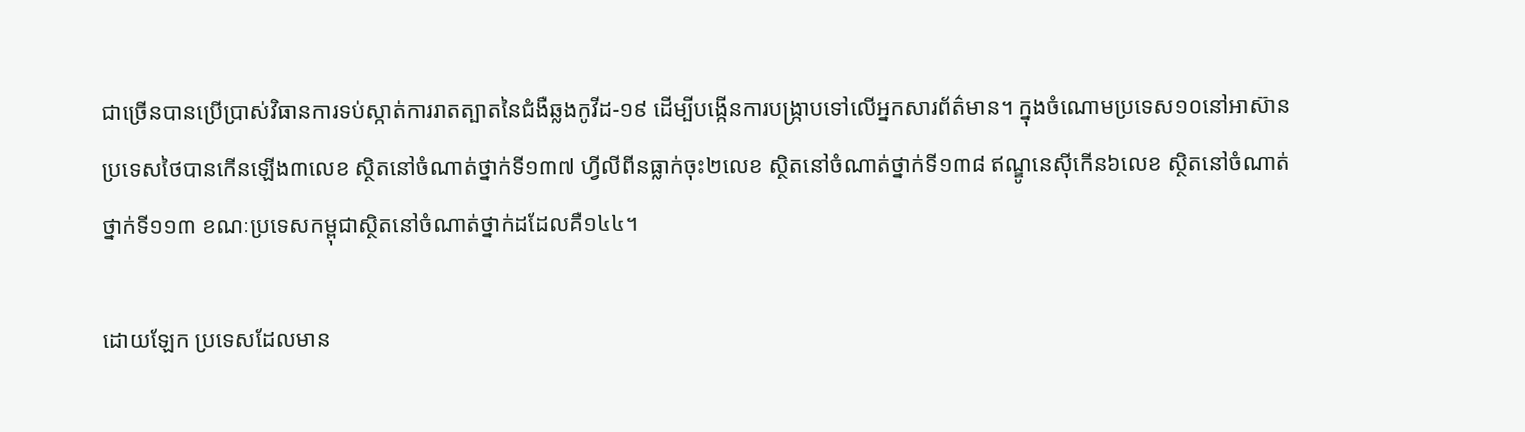ជាច្រើនបានប្រើប្រាស់វិធានការទប់ស្កាត់ការរាតត្បាតនៃជំងឺឆ្លងកូវីដ-១៩ ដើម្បីបង្កើនការបង្ក្រាបទៅលើអ្នកសារព័ត៌មាន។ ក្នុងចំណោមប្រទេស១០នៅអាស៊ាន ប្រទេសថៃបានកើនឡើង៣លេខ ស្ថិតនៅចំណាត់ថ្នាក់ទី១៣៧ ហ្វីលីពីនធ្លាក់ចុះ២លេខ ស្ថិតនៅចំណាត់ថ្នាក់ទី១៣៨ ឥណ្ឌូនេស៊ីកើន៦លេខ ស្ថិតនៅចំណាត់ថ្នាក់ទី១១៣ ខណៈប្រទេសកម្ពុជាស្ថិតនៅចំណាត់ថ្នាក់ដដែលគឺ១៤៤។

ដោយឡែក ប្រទេសដែលមាន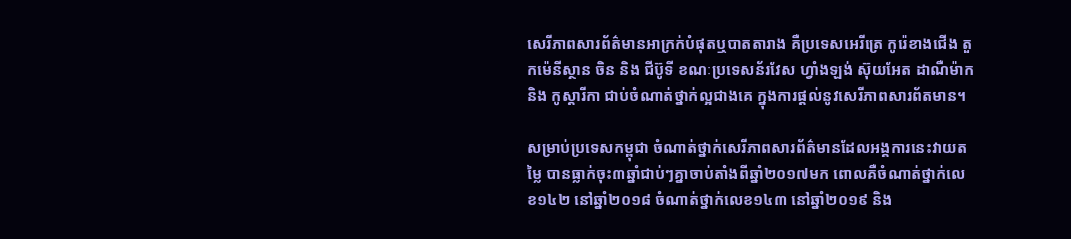សេរីភាពសារព័ត៌មានអាក្រក់បំផុតឬបាតតារាង គឺប្រទេសអេរីត្រេ កូរ៉េខាងជើង តួកម៉េនីស្ថាន ចិន និង ជីប៊ូទី ខណៈប្រទេសន័រវែស ហ្វាំងឡង់ ស៊ុយអែត ដាណឺម៉ាក និង កូស្តារីកា ជាប់ចំណាត់ថ្នាក់ល្អជាងគេ ក្នុងការផ្តល់នូវសេរីភាពសារព័តមាន។

សម្រាប់ប្រទេសកម្ពុជា ចំណាត់ថ្នាក់សេរីភាពសារព័ត៌មានដែលអង្គការនេះវាយតម្លៃ បានធ្លាក់ចុះ៣ឆ្នាំជាប់ៗគ្នាចាប់តាំងពីឆ្នាំ២០១៧មក ពោលគឺចំណាត់ថ្នាក់លេខ១៤២ នៅឆ្នាំ២០១៨ ចំណាត់ថ្នាក់លេខ១៤៣ នៅឆ្នាំ២០១៩ និង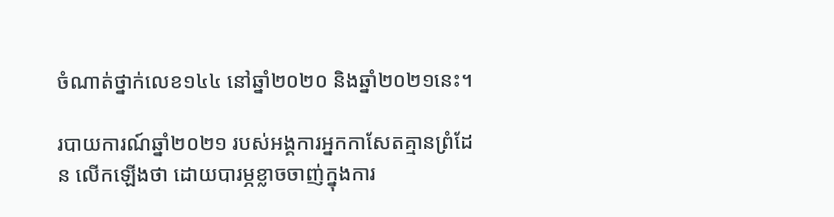ចំណាត់ថ្នាក់លេខ១៤៤ នៅឆ្នាំ២០២០ និងឆ្នាំ២០២១នេះ។

របាយការណ៍ឆ្នាំ២០២១ របស់អង្គការអ្នកកាសែតគ្មានព្រំដែន លើកឡើងថា ដោយបារម្ភខ្លាចចាញ់ក្នុងការ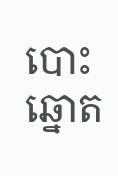បោះឆ្នោត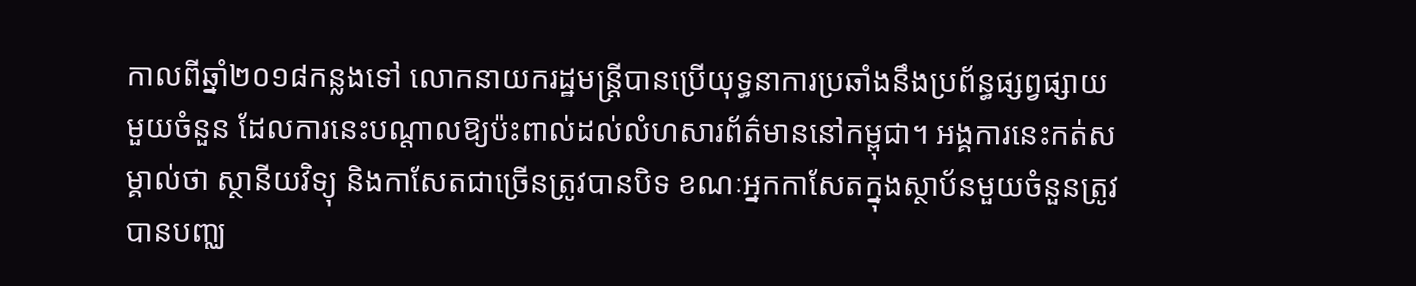កាលពីឆ្នាំ២០១៨កន្លងទៅ លោកនាយករដ្ឋមន្រ្តីបានប្រើយុទ្ធនាការប្រឆាំងនឹងប្រព័ន្ធផ្សព្វផ្សាយមួយចំនួន ដែលការនេះបណ្តាលឱ្យប៉ះពាល់ដល់លំហសារព័ត៌មាននៅកម្ពុជា។ អង្គការនេះកត់សម្គាល់ថា ស្ថានីយវិទ្យុ និងកាសែតជាច្រើនត្រូវបានបិទ ខណៈអ្នកកាសែតក្នុងស្ថាប័នមួយចំនួនត្រូវបានបញ្ឈ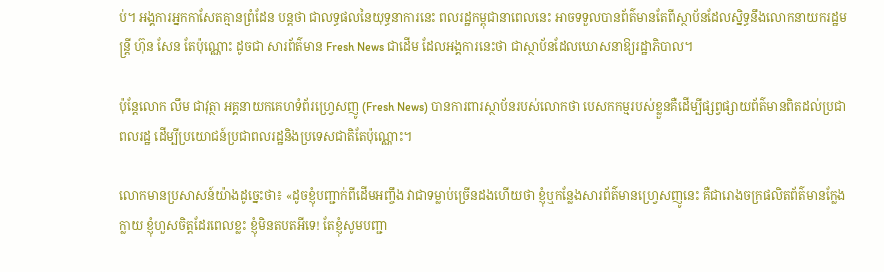ប់។ អង្គការអ្នកកាសែតគ្មានព្រំដែន បន្តថា ជាលទ្ធផលនៃយុទ្ធនាការនេះ ពលរដ្ឋកម្ពុជានាពេលនេះ អាចទទួលបានព័ត៌មានតែពីស្ថាប័នដែលស្និទ្ធនឹងលោកនាយករដ្ឋមន្រ្តី ហ៊ុន សែន តែប៉ុណ្ណោះ ដូចជា សារព័ត៌មាន Fresh News ជាដើម ដែលអង្គការនេះថា ជាស្ថាប័នដែលឃោសនាឱ្យរដ្ឋាភិបាល។

ប៉ុន្តែលោក លឹម ជាវុត្ថា អគ្គនាយកគេហទំព័រហ្វ្រេសញូ (Fresh News) បានការពារស្ថាប័នរបស់លោកថា បេសកកម្មរបស់ខ្លួនគឺដើម្បីផ្សព្វផ្សាយព័ត៌មានពិតដល់ប្រជាពលរដ្ឋ ដើម្បីប្រយោជន៍ប្រជាពលរដ្ឋនិងប្រទេសជាតិតែប៉ុណ្ណោះ។

លោកមានប្រសាសន៍យ៉ាងដូច្នេះថា៖ «ដូចខ្ញុំបញ្ជាក់ពីដើមអញ្ចឹង វាជាទម្លាប់ច្រើនដងហើយថា ខ្ញុំឬកន្លែងសារព័ត៌មានហ្វ្រេសញូនេះ គឺជារោងចក្រផលិតព័ត៌មានក្លែងក្លាយ ខ្ញុំហួសចិត្តដែរពេលខ្លះ ខ្ញុំមិនតបតអីទេ! តែខ្ញុំសូមបញ្ជា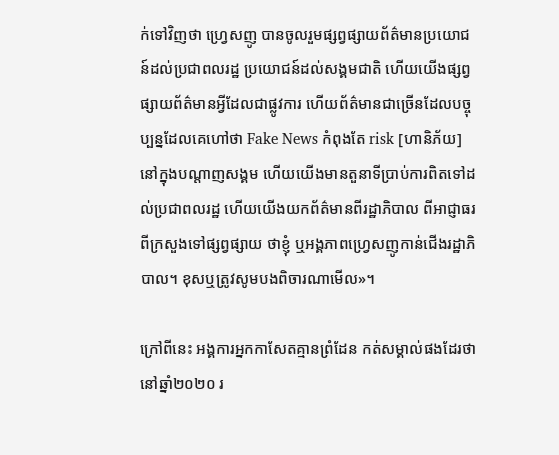ក់ទៅវិញថា ហ្រ្វេសញូ បានចូលរួមផ្សព្វផ្សាយព័ត៌មានប្រយោជន៍ដល់ប្រជាពលរដ្ឋ ប្រយោជន៍ដល់សង្គមជាតិ ហើយយើងផ្សព្វផ្សាយព័ត៌មានអ្វីដែលជាផ្លូវការ ហើយព័ត៌មានជាច្រើនដែលបច្ចុប្បន្នដែលគេហៅថា Fake News កំពុងតែ risk [ហានិភ័យ] នៅក្នុងបណ្តាញសង្គម ហើយយើងមានតួនាទីប្រាប់ការពិតទៅដល់ប្រជាពលរដ្ឋ ហើយយើងយកព័ត៌មានពីរដ្ឋាភិបាល ពីអាជ្ញាធរ ពីក្រសួងទៅផ្សព្វផ្សាយ ថាខ្ញុំ ឬអង្គភាពហ្រ្វេសញូកាន់ជើងរដ្ឋាភិបាល។ ខុសឬត្រូវសូមបងពិចារណាមើល»។

ក្រៅពីនេះ អង្គការអ្នកកាសែតគ្មានព្រំដែន កត់សម្គាល់ផងដែរថា នៅឆ្នាំ២០២០ រ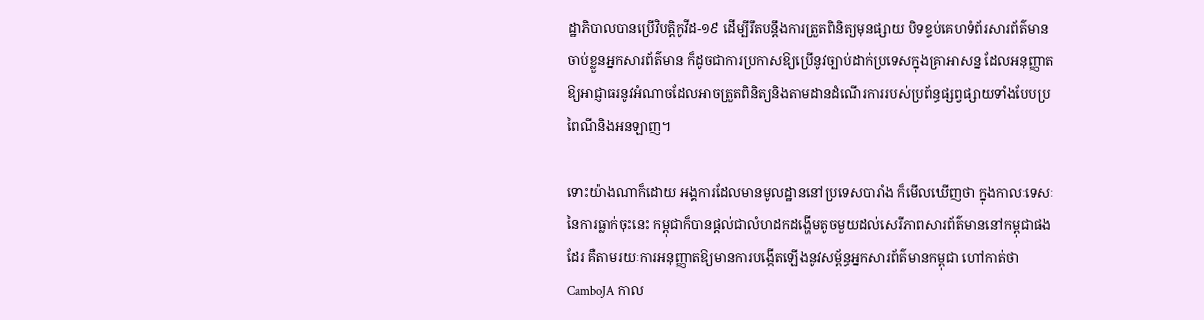ដ្ឋាភិបាលបានប្រើវិបត្តិកូវីដ-១៩ ដើម្បីរឹតបន្ដឹងការត្រួតពិនិត្យមុនផ្សាយ បិទខ្ទប់គេហទំព័រសារព័ត៌មាន ចាប់ខ្លួនអ្នកសារព័ត៌មាន ក៏ដូចជាការប្រកាសឱ្យប្រើនូវច្បាប់ដាក់ប្រទេសក្នុងគ្រាអាសន្ន ដែលអនុញ្ញាតឱ្យអាជ្ញាធរនូវអំណាចដែលអាចត្រួតពិនិត្យនិងតាមដានដំណើរការរបស់ប្រព័ន្ធផ្សព្វផ្សាយទាំងបែបប្រពៃណីនិងអនឡាញ។

ទោះយ៉ាងណាក៏ដោយ អង្គការដែលមានមូលដ្ឋាននៅប្រទេសបារាំង ក៏មើលឃើញថា ក្នុងកាលៈទេសៈនៃការធ្លាក់ចុះនេះ កម្ពុជាក៏បានផ្តល់ជាលំហដកដង្ហើមតូចមួយដល់សេរីភាពសារព័ត៌មាននៅកម្ពុជាផងដែរ គឺតាមរយៈការអនុញ្ញាតឱ្យមានការបង្កើតឡើងនូវសម្ព័ន្ធអ្នកសារព័ត៌មានកម្ពុជា ហៅកាត់ថា CamboJA កាល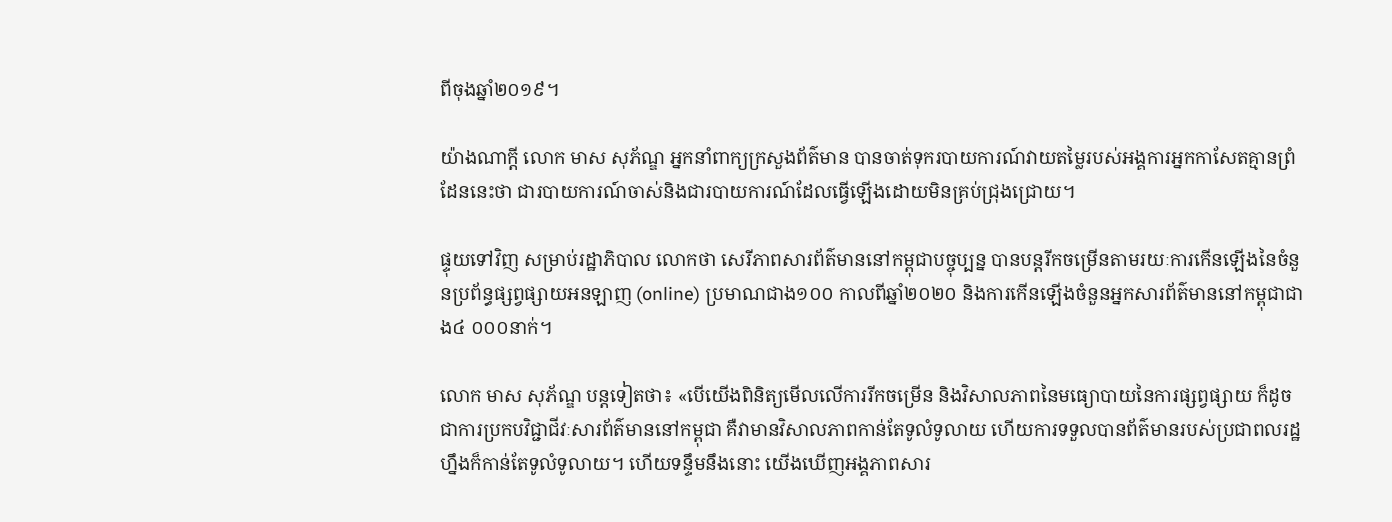ពីចុងឆ្នាំ២០១៩។

យ៉ាងណាក្តី លោក មាស សុភ័ណ្ឌ អ្នកនាំពាក្យក្រសួងព័ត៌មាន បានចាត់ទុករបាយការណ៍វាយតម្លៃរបស់អង្គការអ្នកកាសែតគ្មានព្រំដែននេះថា ជារបាយការណ៍ចាស់និងជារបាយការណ៍ដែលធ្វើឡើងដោយមិនគ្រប់ជ្រុងជ្រោយ។

ផ្ទុយទៅវិញ សម្រាប់រដ្ឋាភិបាល លោកថា សេរីភាពសារព័ត៌មាននៅកម្ពុជាបច្ចុប្បន្ន បានបន្តរីកចម្រើនតាមរយៈការកើនឡើងនៃចំនួនប្រព័ន្ធផ្សព្វផ្សាយអនឡាញ (online) ប្រមាណជាង១០០ កាលពីឆ្នាំ២០២០ និងការកើនឡើងចំនួនអ្នកសារព័ត៌មាននៅកម្ពុជាជាង៤ ០០០នាក់។

លោក មាស សុភ័ណ្ឌ បន្តទៀតថា៖ «បើយើងពិនិត្យមើលលើការរីកចម្រើន និងវិសាលភាពនៃមធ្យោបាយនៃការផ្សព្វផ្សាយ ក៏ដូចជាការប្រកបវិជ្ជាជីវៈសារព័ត៌មាននៅកម្ពុជា គឺវាមានវិសាលភាពកាន់តែទូលំទូលាយ ហើយការទទួលបានព័ត៌មានរបស់ប្រជាពលរដ្ឋហ្នឹងក៏កាន់តែទូលំទូលាយ។ ហើយទន្ទឹមនឹងនោះ យើងឃើញអង្គភាពសារ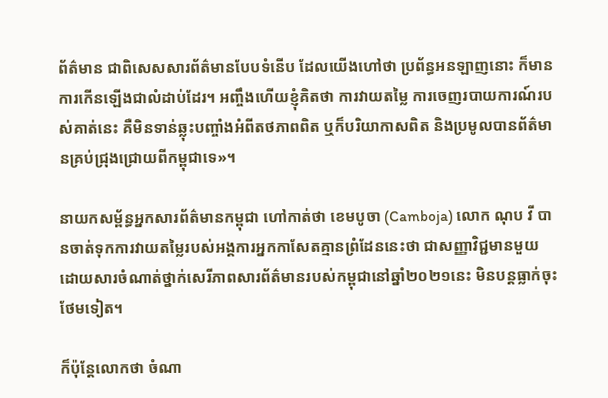ព័ត៌មាន ជាពិសេសសារព័ត៌មានបែបទំនើប ដែលយើងហៅថា ប្រព័ន្ធអនឡាញនោះ ក៏មានការកើនឡើងជាលំដាប់ដែរ។ អញ្ចឹងហើយខ្ញុំគិតថា ការវាយតម្លៃ ការចេញរបាយការណ៍របស់គាត់នេះ គឺមិនទាន់ឆ្លុះបញ្ចាំងអំពីតថភាពពិត ឬក៏បរិយាកាសពិត និងប្រមូលបានព័ត៌មានគ្រប់ជ្រុងជ្រោយពីកម្ពុជាទេ»។

នាយកសម្ព័ន្ធអ្នកសារព័ត៌មានកម្ពុជា ហៅកាត់ថា ខេមបូចា (Camboja) លោក ណុប វី បានចាត់ទុកការវាយតម្លៃរបស់អង្គការអ្នកកាសែតគ្មានព្រំដែននេះថា ជាសញ្ញាវិជ្ជមានមួយ ដោយសារចំណាត់ថ្នាក់សេរីភាពសារព័ត៌មានរបស់កម្ពុជានៅឆ្នាំ២០២១នេះ មិនបន្តធ្លាក់ចុះថែមទៀត។

ក៏ប៉ុន្តែលោកថា ចំណា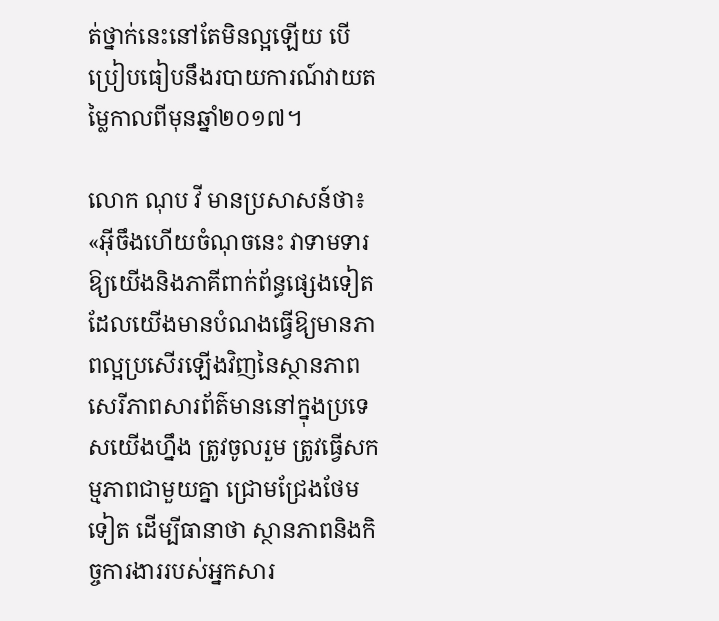ត់ថ្នាក់នេះនៅតែមិនល្អឡើយ បើប្រៀបធៀបនឹងរបាយការណ៍វាយតម្លៃកាលពីមុនឆ្នាំ២០១៧។

លោក ណុប វី មានប្រសាសន៍ថា៖ «អ៊ីចឹងហើយចំណុចនេះ វាទាមទារឱ្យយើងនិងភាគីពាក់ព័ន្ធផ្សេងទៀត ដែលយើងមានបំណងធ្វើឱ្យមានភាពល្អប្រសើរឡើងវិញនៃស្ថានភាពសេរីភាពសារព័ត៌មាននៅក្នុងប្រទេសយើងហ្នឹង ត្រូវចូលរួម ត្រូវធ្វើសកម្មភាពជាមួយគ្នា ជ្រោមជ្រែងថែមទៀត ដើម្បីធានាថា ស្ថានភាពនិងកិច្ចការងាររបស់អ្នកសារ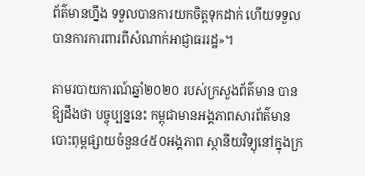ព័ត៌មានហ្នឹង ទទួលបានការយកចិត្តទុកដាក់ ហើយទទួលបានការការពារពីសំណាក់អាជ្ញាធររដ្ឋ»។

តាមរបាយការណ៍ឆ្នាំ២០២០ របស់ក្រសួងព័ត៌មាន បានឱ្យដឹងថា បច្ចុប្បន្ននេះ កម្ពុជាមានអង្គភាពសារព័ត៌មានបោះពុម្ពផ្សាយចំនួន៤៥០អង្គភាព ស្ថានីយវិទ្យុនៅក្នុងក្រ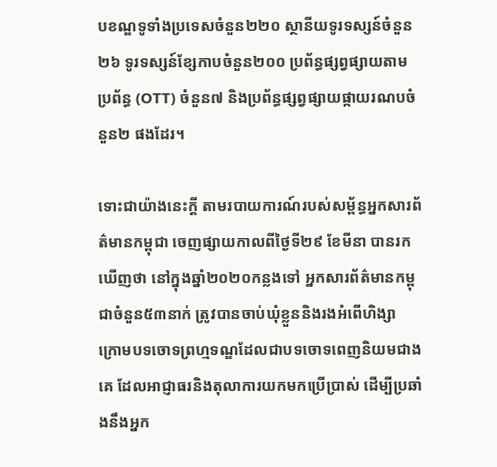បខណ្ឌទូទាំងប្រទេសចំនួន២២០ ស្ថានីយទូរទស្សន៍ចំនួន២៦ ទូរទស្សន៍ខ្សែកាបចំនួន២០០ ប្រព័ន្ធផ្សព្វផ្សាយតាមប្រព័ន្ធ (OTT) ចំនួន៧ និងប្រព័ន្ធផ្សព្វផ្សាយផ្កាយរណបចំនួន២ ផងដែរ។

ទោះជាយ៉ាងនេះក្តី តាមរបាយការណ៍របស់សម្ព័ន្ធអ្នកសារព័ត៌មានកម្ពុជា ចេញផ្សាយកាលពីថ្ងៃទី២៩ ខែមីនា បានរកឃើញថា នៅក្នុងឆ្នាំ២០២០កន្លងទៅ អ្នកសារព័ត៌មានកម្ពុជាចំនួន៥៣នាក់ ត្រូវបានចាប់ឃុំខ្លួននិងរងអំពើហិង្សា ក្រោមបទចោទព្រហ្មទណ្ឌដែលជាបទចោទពេញនិយមជាងគេ ដែលអាជ្ញាធរនិងតុលាការយកមកប្រើប្រាស់ ដើម្បីប្រឆាំងនឹងអ្នក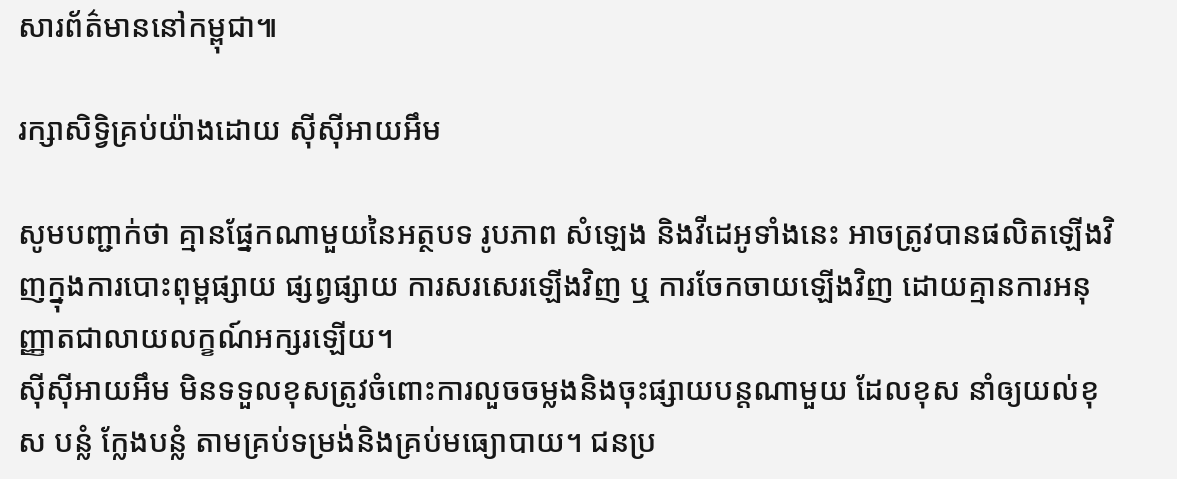សារព័ត៌មាននៅកម្ពុជា៕

រក្សាសិទ្វិគ្រប់យ៉ាងដោយ ស៊ីស៊ីអាយអឹម

សូមបញ្ជាក់ថា គ្មានផ្នែកណាមួយនៃអត្ថបទ រូបភាព សំឡេង និងវីដេអូទាំងនេះ អាចត្រូវបានផលិតឡើងវិញក្នុងការបោះពុម្ពផ្សាយ ផ្សព្វផ្សាយ ការសរសេរឡើងវិញ ឬ ការចែកចាយឡើងវិញ ដោយគ្មានការអនុញ្ញាតជាលាយលក្ខណ៍អក្សរឡើយ។
ស៊ីស៊ីអាយអឹម មិនទទួលខុសត្រូវចំពោះការលួចចម្លងនិងចុះផ្សាយបន្តណាមួយ ដែលខុស នាំឲ្យយល់ខុស បន្លំ ក្លែងបន្លំ តាមគ្រប់ទម្រង់និងគ្រប់មធ្យោបាយ។ ជនប្រ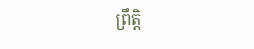ព្រឹត្តិ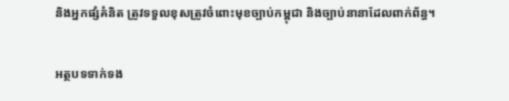និងអ្នកផ្សំគំនិត ត្រូវទទួលខុសត្រូវចំពោះមុខច្បាប់កម្ពុជា និងច្បាប់នានាដែលពាក់ព័ន្ធ។

អត្ថបទទាក់ទង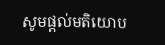សូមផ្ដល់មតិយោប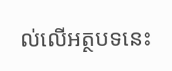ល់លើអត្ថបទនេះ